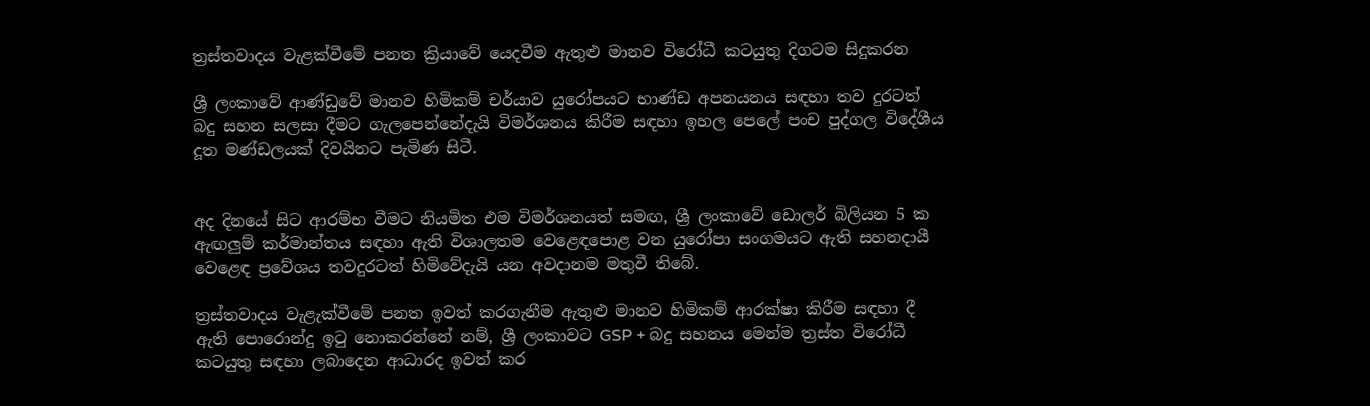ත්‍රස්තවාදය වැළක්වීමේ පනත ක්‍රියාවේ යෙදවීම ඇතුළු මානව විරෝධී කටයුතු දිගටම සිදුකරන

ශ්‍රී ලංකාවේ ආණ්ඩුවේ මානව හිමිකම් චර්යාව යුරෝපයට භාණ්ඩ අපනයනය සඳහා තව දුරටත් බදු සහන සලසා දීමට ගැලපෙන්නේදැයි විමර්ශනය කිරීම සඳහා ඉහල පෙලේ පංච පුද්ගල විදේශීය දූත මණ්ඩලයක් දිවයිනට පැමිණ සිටී.


අද දිනයේ සිට ආරම්භ වීමට නියමිත එම විමර්ශනයත් සමඟ, ශ්‍රී ලංකාවේ ඩොලර් බිලියන 5 ක ඇඟලුම් කර්මාන්තය සඳහා ඇති විශාලතම වෙළෙඳපොළ වන යුරෝපා සංගමයට ඇති සහනදායී වෙළෙඳ ප්‍රවේශය තවදුරටත් හිමිවේදැයි යන අවදානම මතුවී තිබේ.

ත්‍රස්තවාදය වැළැක්වීමේ පනත ඉවත් කරගැනීම ඇතුළු මානව හිමිකම් ආරක්ෂා කිරීම සඳහා දී ඇති පොරොන්දු ඉටු නොකරන්නේ නම්, ශ්‍රී ලංකාවට GSP + බදු සහනය මෙන්ම ත්‍රස්ත විරෝධී කටයුතු සඳහා ලබාදෙන ආධාරද ඉවත් කර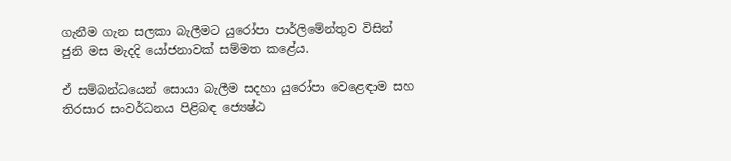ගැනීම ගැන සලකා බැලීමට යුරෝපා පාර්ලිමේන්තුව විසින් ජුනි මස මැදදි යෝජනාවක් සම්මත කළේය.

ඒ සම්බන්ධයෙන් සොයා බැලීම සදහා යුරෝපා වෙළෙඳාම සහ තිරසාර සංවර්ධනය පිළිබඳ ජ්‍යෙෂ්ඨ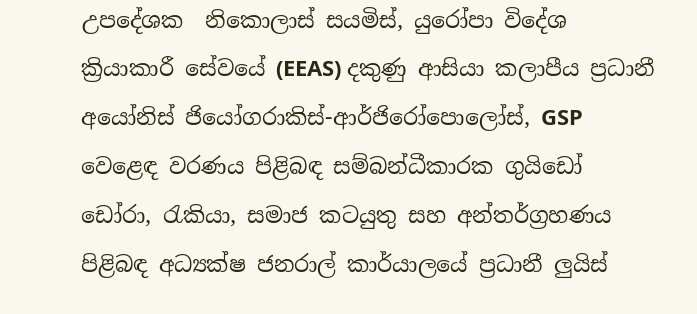උපදේශක  නිකොලාස් සයමිස්, යුරෝපා විදේශ ක්‍රියාකාරී සේවයේ (EEAS) දකුණු ආසියා කලාපීය ප්‍රධානී අයෝනිස් ජියෝගරාකිස්-ආර්ජිරෝපොලෝස්, GSP වෙළෙඳ වරණය පිළිබඳ සම්බන්ධීකාරක ගුයිඩෝ ඩෝරා, රැකියා, සමාජ කටයුතු සහ අන්තර්ග්‍රහණය පිළිබඳ අධ්‍යක්ෂ ජනරාල් කාර්යාලයේ ප්‍රධානී ලුයිස්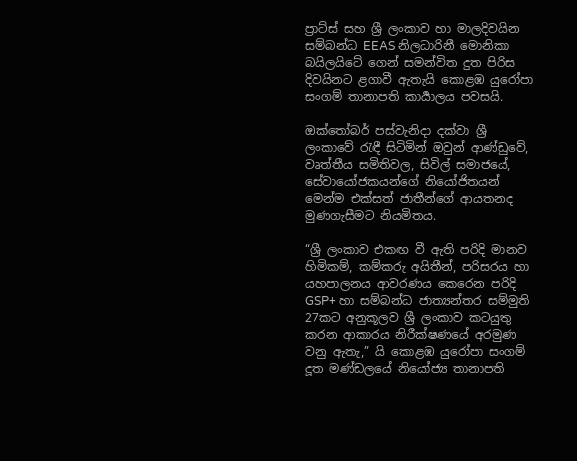ප්‍රාට්ස් සහ ශ්‍රී ලංකාව හා මාලදිවයින සම්බන්ධ EEAS නිලධාරිනී මොනිකා බයිලයිටේ ගෙන් සමන්විත දුත පිරිස දිවයිනට ළගාවී ඇතැයි කොළඹ යුරෝපා සංගම් තානාපති කාර්‍යාලය පවසයි.

ඔක්තෝබර් පස්වැනිදා දක්වා ශ්‍රී ලංකාවේ රැඳී සිටිමින් ඔවුන් ආණ්ඩුවේ, වෘත්තීය සමිතිවල, සිවිල් සමාජයේ, සේවායෝජකයන්ගේ නියෝජිතයන් මෙන්ම එක්සත් ජාතීන්ගේ ආයතනද මුණගැසීමට නියමිතය.

“ශ්‍රී ලංකාව එකඟ වී ඇති පරිදි මානව හිමිකම්, කම්කරු අයිතීන්, පරිසරය හා යහපාලනය ආවරණය කෙරෙන පරිදි GSP+ හා සම්බන්ධ ජාත්‍යන්තර සම්මුති 27කට අනුකූලව ශ්‍රී ලංකාව කටයුතු කරන ආකාරය නිරීක්ෂණයේ අරමුණ වනු ඇතැ,” යි කොළඹ යුරෝපා සංගම් දූත මණ්ඩලයේ නියෝජ්‍ය තානාපති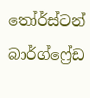තෝර්ස්ටන් බාර්ග්ෆ්‍රේඩ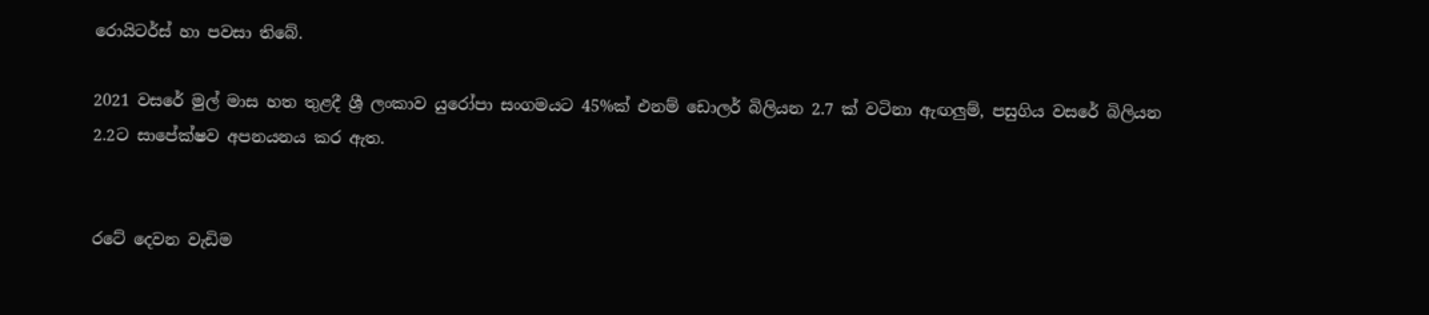රොයිටර්ස් හා පවසා තිබේ.

2021 වසරේ මුල් මාස හත තුළදී ශ්‍රී ලංකාව යුරෝපා සංගමයට 45%ක් එනම් ඩොලර් බිලියන 2.7 ක් වටිනා ඇඟලුම්, පසුගිය වසරේ බිලියන 2.2ට සාපේක්ෂව අපනයනය කර ඇත.


රටේ දෙවන වැඩිම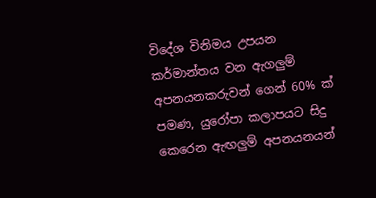විදේශ විනිමය උපයන කර්මාන්තය වන ඇගලුම් අපනයනකරුවන් ගෙන් 60% ක් පමණ, යුරෝපා කලාපයට සිදු කෙරෙන ඇඟලුම් අපනයනයන්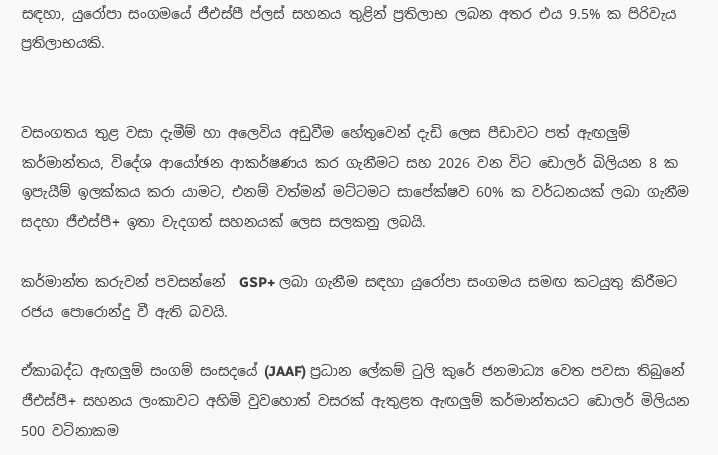සඳහා, යුරෝපා සංගමයේ ජීඑස්පී ප්ලස් සහනය තුළින් ප්‍රතිලාභ ලබන අතර එය 9.5% ක පිරිවැය ප්‍රතිලාභයකි.


වසංගතය තුළ වසා දැමීම් හා අලෙවිය අඩුවීම හේතුවෙන් දැඩි ලෙස පීඩාවට පත් ඇඟලුම් කර්මාන්තය, විදේශ ආයෝඡන ආකර්ෂණය කර ගැනීමට සහ 2026 වන විට ඩොලර් බිලියන 8 ක ඉපැයීම් ඉලක්කය කරා යාමට, එනම් වත්මන් මට්ටමට සාපේක්ෂව 60% ක වර්ධනයක් ලබා ගැනීම සදහා ජීඑස්පී+ ඉතා වැදගත් සහනයක් ලෙස සලකනු ලබයි.

කර්මාන්ත කරුවන් පවසන්නේ  GSP+ ලබා ගැනීම සඳහා යුරෝපා සංගමය සමඟ කටයුතු කිරීමට රජය පොරොන්දු වී ඇති බවයි.

ඒකාබද්ධ ඇඟලුම් සංගම් සංසදයේ (JAAF) ප්‍රධාන ලේකම් ටුලි කුරේ ජනමාධ්‍ය වෙත පවසා තිබුනේ ජීඑස්පී+ සහනය ලංකාවට අහිමි වුවහොත් වසරක් ඇතුළත ඇඟලුම් කර්මාන්තයට ඩොලර් මිලියන 500 වටිනාකම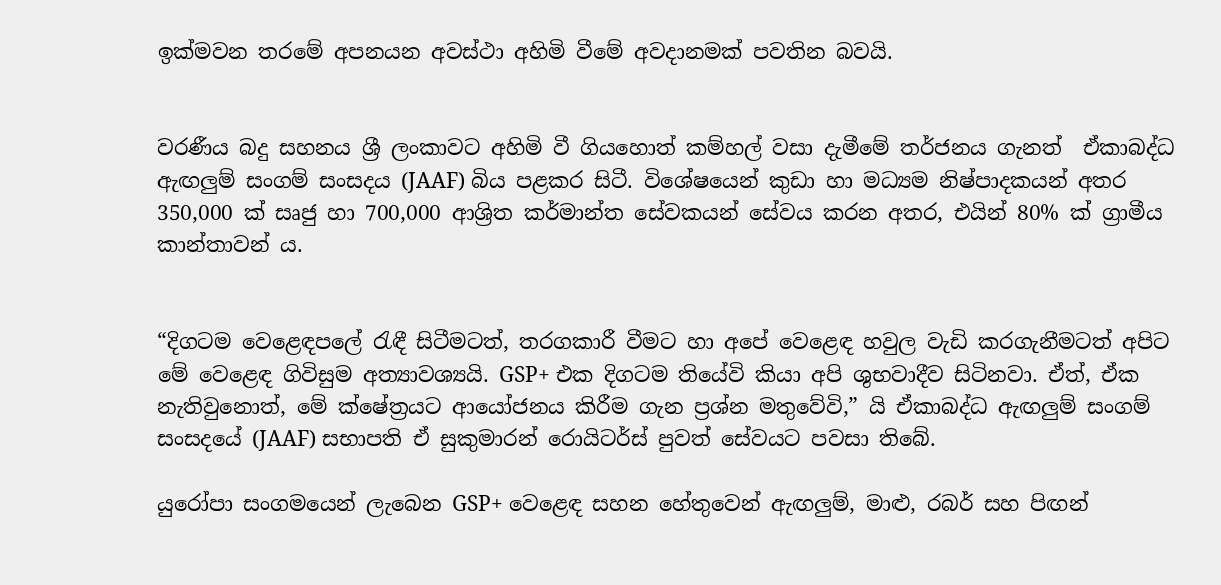ඉක්මවන තරමේ අපනයන අවස්ථා අහිමි වීමේ අවදානමක් පවතින බවයි.


වරණීය බදු සහනය ශ්‍රී ලංකාවට අහිමි වී ගියහොත් කම්හල් වසා දැමීමේ තර්ජනය ගැනත්  ඒකාබද්ධ ඇඟලුම් සංගම් සංසදය (JAAF) බිය පළකර සිටී. විශේෂයෙන් කුඩා හා මධ්‍යම නිෂ්පාදකයන් අතර 350,000 ක් සෘජු හා 700,000 ආශ්‍රිත කර්මාන්ත සේවකයන් සේවය කරන අතර, එයින් 80% ක් ග්‍රාමීය කාන්තාවන් ය.


“දිගටම වෙළෙඳපලේ රැඳී සිටීමටත්, තරගකාරී වීමට හා අපේ වෙළෙඳ හවුල වැඩි කරගැනීමටත් අපිට මේ වෙළෙඳ ගිවිසුම අත්‍යාවශ්‍යයි. GSP+ එක දිගටම තියේවි කියා අපි ශුභවාදීව සිටිනවා. ඒත්, ඒක නැතිවුනොත්, මේ ක්ෂේත්‍රයට ආයෝජනය කිරීම ගැන ප්‍රශ්න මතුවේවි,” යි ඒකාබද්ධ ඇඟලුම් සංගම් සංසදයේ (JAAF) සභාපති ඒ සුකුමාරන් රොයිටර්ස් පුවත් සේවයට පවසා තිබේ.

යුරෝපා සංගමයෙන් ලැබෙන GSP+ වෙළෙඳ සහන හේතුවෙන් ඇඟලුම්, මාළු, රබර් සහ පිඟන්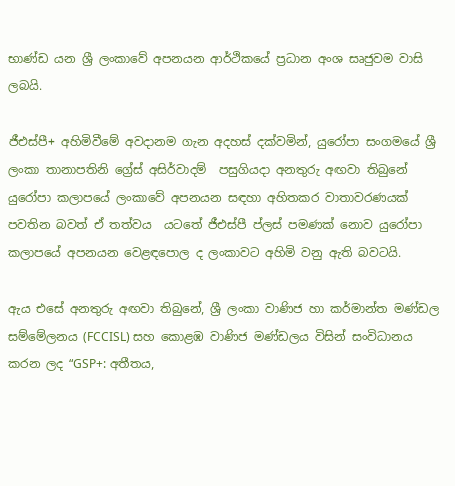භාණ්ඩ යන ශ්‍රී ලංකාවේ අපනයන ආර්ථිකයේ ප්‍රධාන අංශ සෘජුවම වාසි ලබයි.

ජීඑස්පී+ අහිමිවීමේ අවදානම ගැන අදහස් දක්වමින්, යුරෝපා සංගමයේ ශ්‍රී ලංකා තානාපතිනි ග්‍රේස් අසිර්වාදම්  පසුගියදා අනතුරු අඟවා තිබුනේ  යුරෝපා කලාපයේ ලංකාවේ අපනයන සඳහා අහිතකර වාතාවරණයක් පවතින බවත් ඒ තත්වය  යටතේ ජීඑස්පී ප්ලස් පමණක් නොව යුරෝපා කලාපයේ අපනයන වෙළඳපොල ද ලංකාවට අහිමි වනු ඇති බවටයි.

ඇය එසේ අනතුරු අඟවා තිබුනේ, ශ්‍රී ලංකා වාණිජ හා කර්මාන්ත මණ්ඩල සම්මේලනය (FCCISL) සහ කොළඹ වාණිජ මණ්ඩලය විසින් සංවිධානය කරන ලද “GSP+: අතීතය,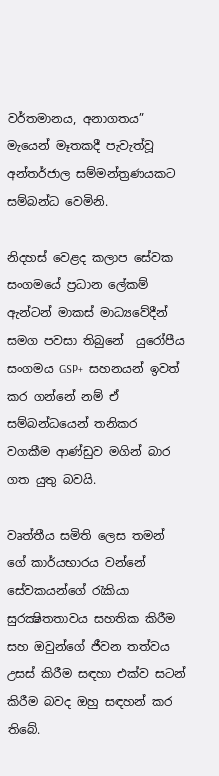වර්තමානය, අනාගතය” මැයෙන් මෑතකදී පැවැත්වූ අන්තර්ජාල සම්මන්ත්‍රණයකට සම්බන්ධ වෙමිනි.

නිදහස් වෙළද කලාප සේවක සංගමයේ ප්‍රධාන ලේකම් ඇන්ටන් මාකස් මාධ්‍යවේදීන් සමග පවසා තිබුනේ  යුරෝපීය සංගමය GSP+  සහනයන් ඉවත් කර ගන්නේ නම් ඒ සම්බන්ධයෙන් තනිකර වගකීම ආණ්ඩුව මගින් බාර ගත යුතු බවයි.

වෘත්තීය සමිති ලෙස තමන් ගේ කාර්යභාරය වන්නේ සේවකයන්ගේ රැකියා සුරක්‍ෂිතතාවය සහතික කිරීම සහ ඔවුන්ගේ ජීවන තත්වය  උසස් කිරීම සඳහා එක්ව සටන් කිරීම බවද ඔහු සඳහන් කර තිබේ.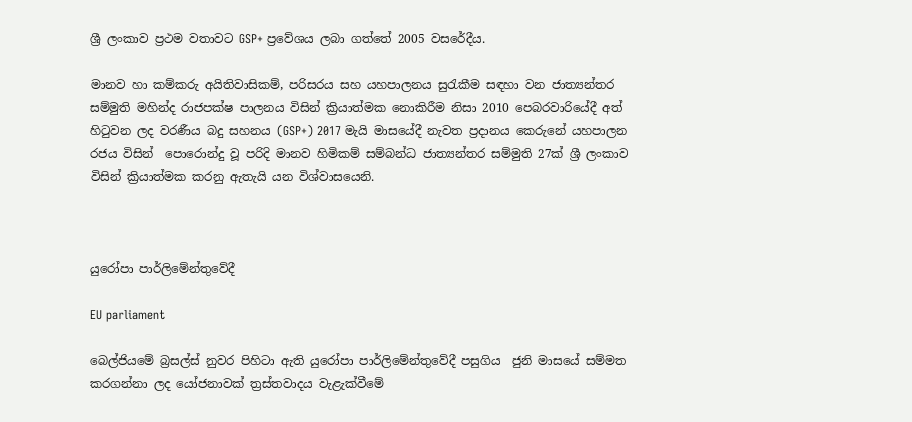ශ්‍රී ලංකාව ප්‍රථම වතාවට GSP+ ප්‍රවේශය ලබා ගත්තේ 2005 වසරේදීය.

මානව හා කම්කරු අයිතිවාසිකම්, පරිසරය සහ යහපාලනය සුරැකීම සඳහා වන ජාත්‍යන්තර සම්මුති මහින්ද රාජපක්ෂ පාලනය විසින් ක්‍රියාත්මක නොකිරීම නිසා 2010 පෙබරවාරියේදී අත් හිටුවන ලද වරණීය බදු සහනය (GSP+) 2017 මැයි මාසයේදී නැවත ප්‍රදානය කෙරුනේ යහපාලන රජය විසින්  පොරොන්දු වූ පරිදි මානව හිමිකම් සම්බන්ධ ජාත්‍යන්තර සම්මුති 27ක් ශ්‍රී ලංකාව විසින් ක්‍රියාත්මක කරනු ඇතැයි යන විශ්වාසයෙනි.



යුරෝපා පාර්ලිමේන්තුවේදී

EU parliament

බෙල්ජියමේ බ්‍රසල්ස් නුවර පිහිටා ඇති යුරෝපා පාර්ලිමේන්තුවේදී පසුගිය  ජුනි මාසයේ සම්මත කරගන්නා ලද යෝජනාවක් ත්‍රස්තවාදය වැළැක්වීමේ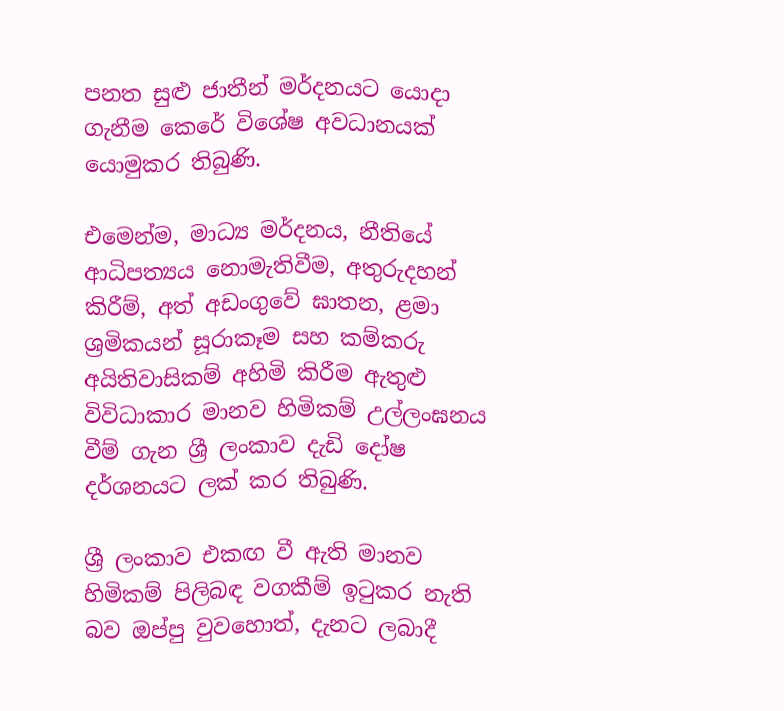පනත සුළු ජාතීන් මර්දනයට යොදා ගැනීම කෙරේ විශේෂ අවධානයක් යොමුකර තිබුණි.

එමෙන්ම, මාධ්‍ය මර්දනය, නීතියේ ආධිපත්‍යය නොමැතිවීම, අතුරුදහන් කිරීම්, අත් අඩංගුවේ ඝාතන, ළමා ශ්‍රමිකයන් සූරාකෑම සහ කම්කරු අයිතිවාසිකම් අහිමි කිරීම ඇතුළු විවිධාකාර මානව හිමිකම් උල්ලංඝනය වීම් ගැන ශ්‍රී ලංකාව දැඩි දෝෂ දර්ශනයට ලක් කර තිබුණි.

ශ්‍රී ලංකාව එකඟ වී ඇති මානව හිමිකම් පිලිබඳ වගකීම් ඉටුකර නැති බව ඔප්පු වුවහොත්, දැනට ලබාදී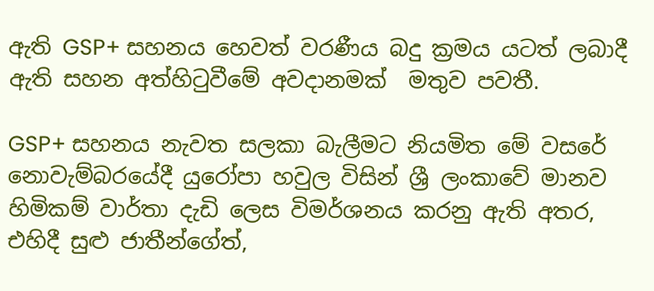ඇති GSP+ සහනය හෙවත් වරණීය බදු ක්‍රමය යටත් ලබාදී ඇති සහන අත්හිටුවීමේ අවදානමක්  මතුව පවතී.

GSP+ සහනය නැවත සලකා බැලීමට නියමිත මේ වසරේ නොවැම්බරයේදී යුරෝපා හවුල විසින් ශ්‍රී ලංකාවේ මානව හිමිකම් වාර්තා දැඩි ලෙස විමර්ශනය කරනු ඇති අතර, එහිදී සුළු ජාතීන්ගේත්,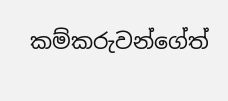කම්කරුවන්ගේත්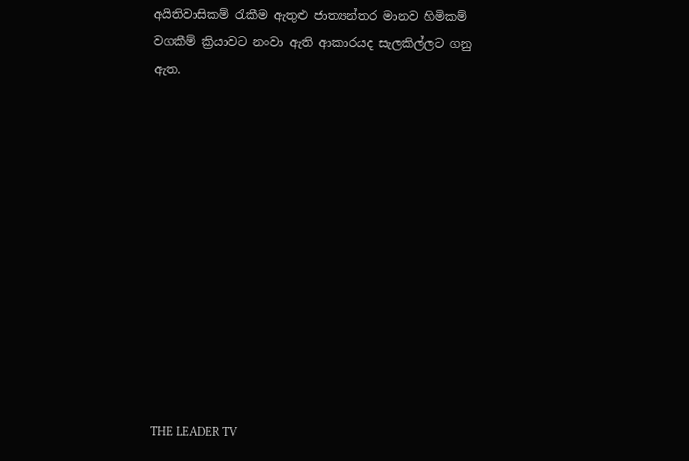අයිතිවාසිකම් රැකීම ඇතුළු ජාත්‍යන්තර මානව හිමිකම් වගකීම් ක්‍රියාවට නංවා ඇති ආකාරයද සැලකිල්ලට ගනු ඇත.












THE LEADER TV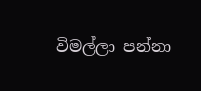විමල්ලා පන්නා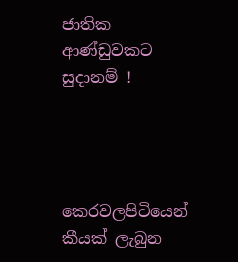ජාතික ආණ්ඩුවකට සුදානම් !




කෙරවලපිටියෙන් කීයක් ලැබුන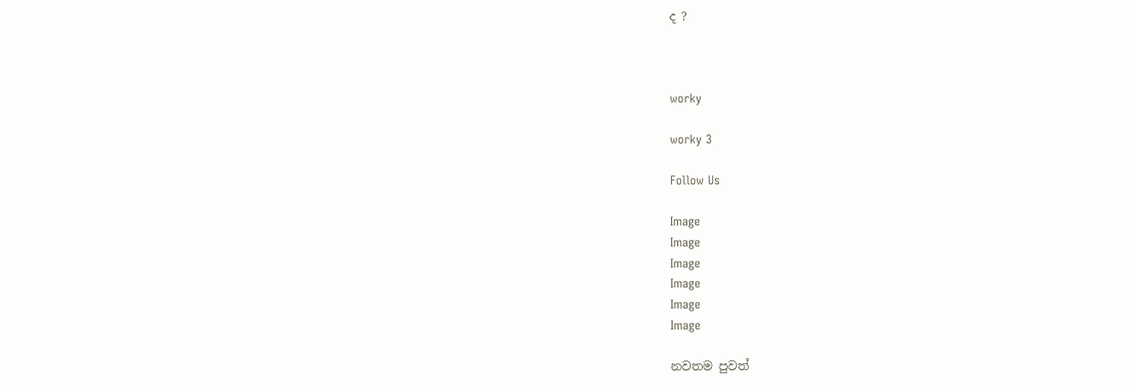ද ?



worky

worky 3

Follow Us

Image
Image
Image
Image
Image
Image

නවතම පුවත්